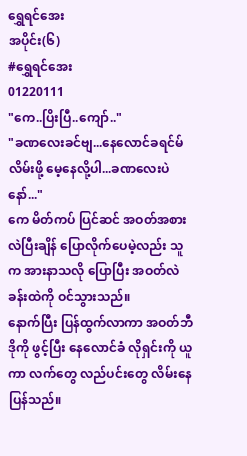ရွှေရင်အေး
အပိုင်း(၆)
#ရွှေရင်အေး
01220111
"ကေ..ပြိးပြီ..ကျော်.."
"ခဏလေးခင်ဗျ...နေလောင်ခရင်မ် လိမ်းဖို့ မေ့နေလို့ပါ...ခဏလေးပဲနော်..."
ကေ မိတ်ကပ် ပြင်ဆင် အဝတ်အစားလဲပြီးချိန် ပြောလိုက်ပေမဲ့လည်း သူ က အားနာသလို ပြောပြီး အဝတ်လဲခန်းထဲကို ဝင်သွားသည်။
နောက်ပြီး ပြန်ထွက်လာကာ အဝတ်ဘီဒိုကို ဖွင့်ပြီး နေလောင်ခံ လိုရှင်းကို ယူကာ လက်တွေ လည်ပင်းတွေ လိမ်းနေပြန်သည်။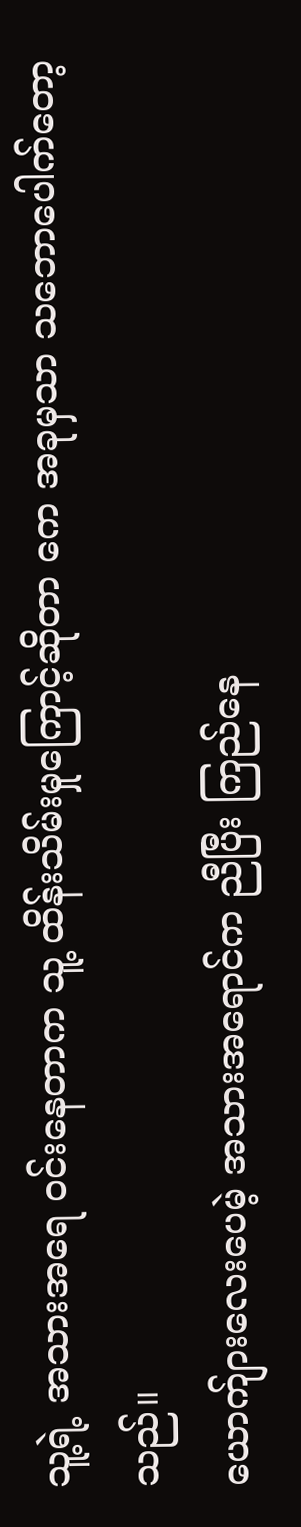သူ့ရဲ့ အသားအရေ ဝင်းနေတာက သူ့ ထိန်းသိမ်းမှုကြောင့်ဆိုတာ ကေ အခုမှသာ သဘောပေါက်တော့သည်။
ယောက်ျားလေးပေမဲ့ အသားအရောင်က ညီပြီး ကြည်နေ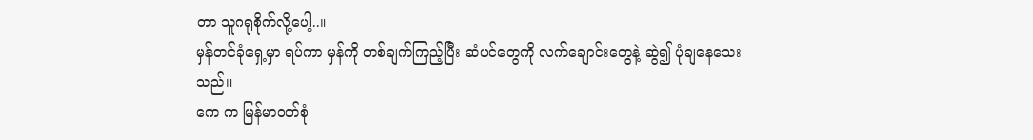တာ သူဂရုစိုက်လို့ပေါ့..။
မှန်တင်ခုံရှေ့မှာ ရပ်ကာ မှန်ကို တစ်ချက်ကြည့်ပြီး ဆံပင်တွေကို လက်ချောင်းတွေနဲ့ ဆွဲ၍ ပုံချနေသေးသည်။
ကေ က မြန်မာဝတ်စုံ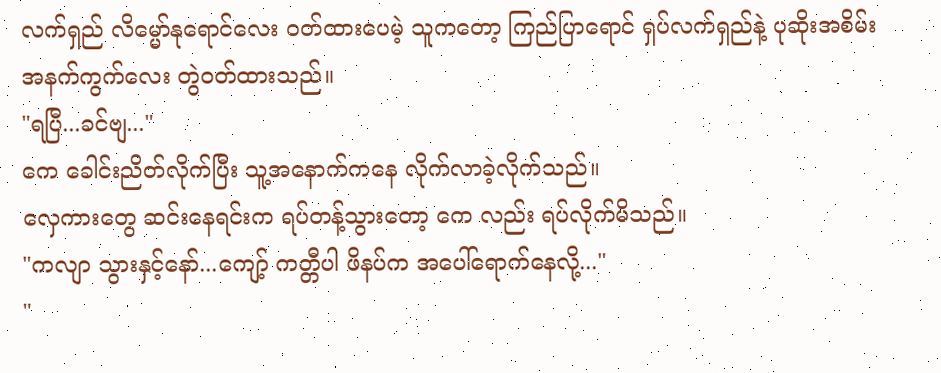လက်ရှည် လိမ္မော်နုရောင်လေး ဝတ်ထားပေမဲ့ သူကတော့ ကြည်ပြာရောင် ရှပ်လက်ရှည်နဲ့ ပုဆိုးအစိမ်းအနက်ကွက်လေး တွဲဝတ်ထားသည်။
"ရပြီ...ခင်ဗျ..."
ကေ ခေါင်းညိတ်လိုက်ပြီး သူ့အနောက်ကနေ လိုက်လာခဲ့လိုက်သည်။
လှေကားတွေ ဆင်းနေရင်းက ရပ်တန့်သွားတော့ ကေ လည်း ရပ်လိုက်မိသည်။
"ကလျာ သွားနှင့်နော်...ကျော့် ကတ္တီပါ ဖိနပ်က အပေါ်ရောက်နေလို့..."
"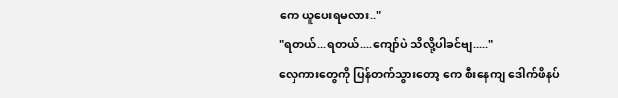ကေ ယူပေးရမလား.."
"ရတယ်...ရတယ်....ကျော်ပဲ သိလို့ပါခင်ဗျ....."
လှေကားတွေကို ပြန်တက်သွားတော့ ကေ စီးနေကျ ဒေါက်ဖိနပ်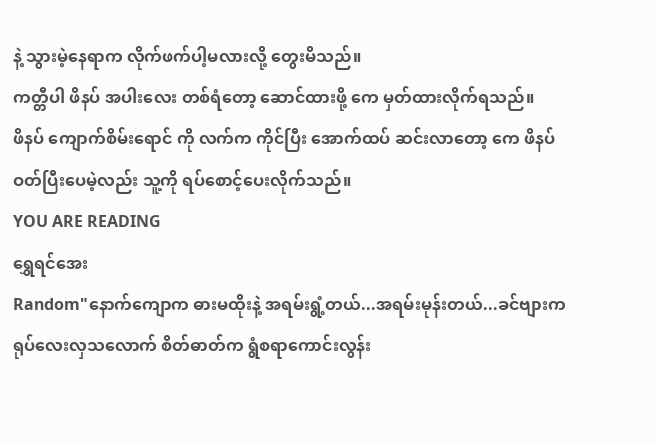နဲ့ သွားမဲ့နေရာက လိုက်ဖက်ပါ့မလားလို့ တွေးမိသည်။
ကတ္တီပါ ဖိနပ် အပါးလေး တစ်ရံတော့ ဆောင်ထားဖို့ ကေ မှတ်ထားလိုက်ရသည်။
ဖိနပ် ကျောက်စိမ်းရောင် ကို လက်က ကိုင်ပြီး အောက်ထပ် ဆင်းလာတော့ ကေ ဖိနပ်ဝတ်ပြီးပေမဲ့လည်း သူ့ကို ရပ်စောင့်ပေးလိုက်သည်။
YOU ARE READING
ရွှေရင်အေး
Random"နောက်ကျောက ဓားမထိုးနဲ့ အရမ်းရွံ့တယ်...အရမ်းမုန်းတယ်...ခင်ဗျားက ရုပ်လေးလှသလောက် စိတ်ဓာတ်က ရွံစရာကောင်းလွန်း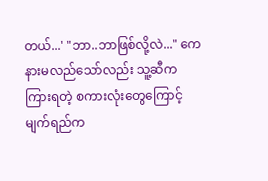တယ်...' "ဘာ..ဘာဖြစ်လို့လဲ..." ကေ နားမလည်သော်လည်း သူ့ဆီက ကြားရတဲ့ စကားလုံးတွေကြောင့် မျက်ရည်က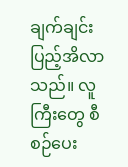ချက်ချင်းပြည့်အိလာသည်။ လူကြီးတွေ စီစဉ်ပေး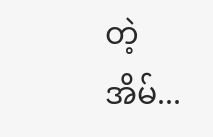တဲ့ အိမ်...